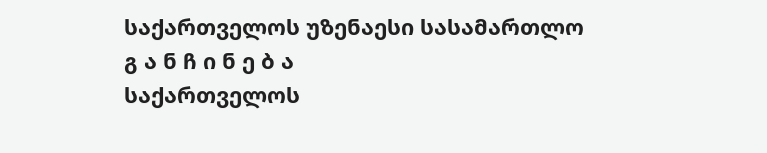საქართველოს უზენაესი სასამართლო
გ ა ნ ჩ ი ნ ე ბ ა
საქართველოს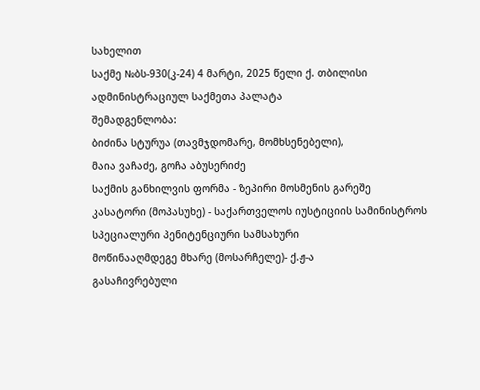სახელით
საქმე №ბს-930(კ-24) 4 მარტი, 2025 წელი ქ. თბილისი
ადმინისტრაციულ საქმეთა პალატა
შემადგენლობა:
ბიძინა სტურუა (თავმჯდომარე, მომხსენებელი),
მაია ვაჩაძე, გოჩა აბუსერიძე
საქმის განხილვის ფორმა - ზეპირი მოსმენის გარეშე
კასატორი (მოპასუხე) - საქართველოს იუსტიციის სამინისტროს სპეციალური პენიტენციური სამსახური
მოწინააღმდეგე მხარე (მოსარჩელე)- ქ.ჟ-ა
გასაჩივრებული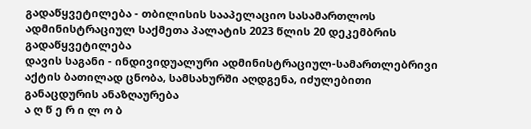გადაწყვეტილება - თბილისის სააპელაციო სასამართლოს ადმინისტრაციულ საქმეთა პალატის 2023 წლის 20 დეკემბრის გადაწყვეტილება
დავის საგანი - ინდივიდუალური ადმინისტრაციულ-სამართლებრივი აქტის ბათილად ცნობა, სამსახურში აღდგენა, იძულებითი განაცდურის ანაზღაურება
ა ღ წ ე რ ი ლ ო ბ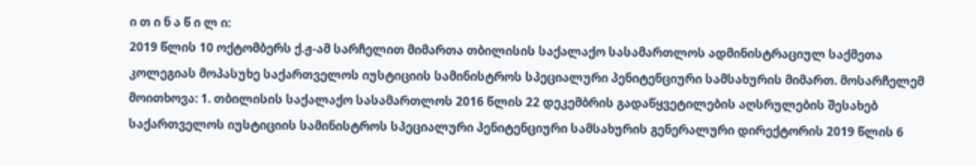ი თ ი ნ ა წ ი ლ ი:
2019 წლის 10 ოქტომბერს ქ.ჟ-ამ სარჩელით მიმართა თბილისის საქალაქო სასამართლოს ადმინისტრაციულ საქმეთა კოლეგიას მოპასუხე საქართველოს იუსტიციის სამინისტროს სპეციალური პენიტენციური სამსახურის მიმართ. მოსარჩელემ მოითხოვა: 1. თბილისის საქალაქო სასამართლოს 2016 წლის 22 დეკემბრის გადაწყვეტილების აღსრულების შესახებ საქართველოს იუსტიციის სამინისტროს სპეციალური პენიტენციური სამსახურის გენერალური დირექტორის 2019 წლის 6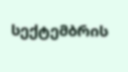სექტემბრის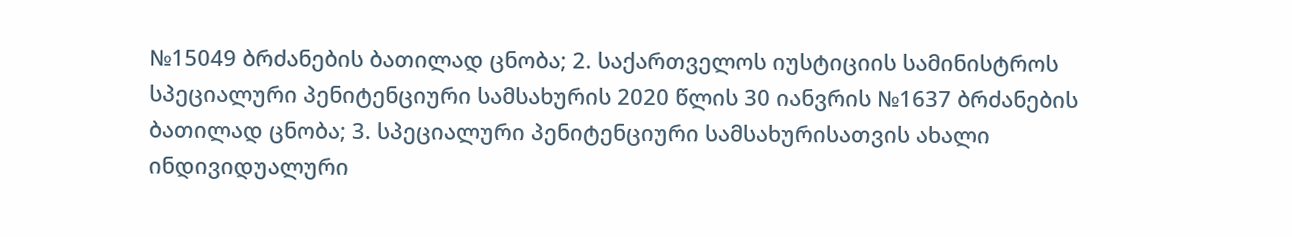№15049 ბრძანების ბათილად ცნობა; 2. საქართველოს იუსტიციის სამინისტროს სპეციალური პენიტენციური სამსახურის 2020 წლის 30 იანვრის №1637 ბრძანების ბათილად ცნობა; 3. სპეციალური პენიტენციური სამსახურისათვის ახალი ინდივიდუალური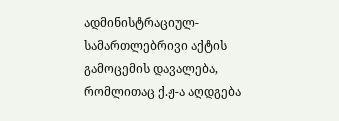ადმინისტრაციულ-სამართლებრივი აქტის გამოცემის დავალება, რომლითაც ქ.ჟ-ა აღდგება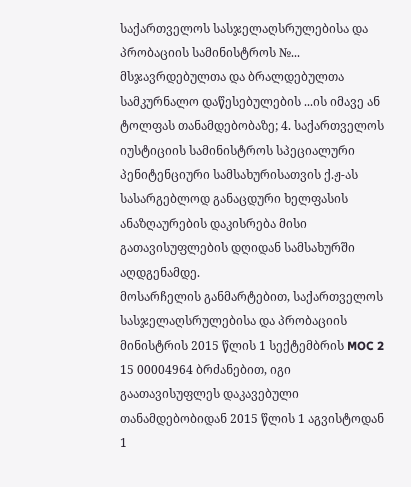საქართველოს სასჯელაღსრულებისა და პრობაციის სამინისტროს №... მსჯავრდებულთა და ბრალდებულთა სამკურნალო დაწესებულების ...ის იმავე ან ტოლფას თანამდებობაზე; 4. საქართველოს იუსტიციის სამინისტროს სპეციალური პენიტენციური სამსახურისათვის ქ.ჟ-ას სასარგებლოდ განაცდური ხელფასის ანაზღაურების დაკისრება მისი გათავისუფლების დღიდან სამსახურში აღდგენამდე.
მოსარჩელის განმარტებით, საქართველოს სასჯელაღსრულებისა და პრობაციის მინისტრის 2015 წლის 1 სექტემბრის MOC 2 15 00004964 ბრძანებით, იგი გაათავისუფლეს დაკავებული თანამდებობიდან 2015 წლის 1 აგვისტოდან 1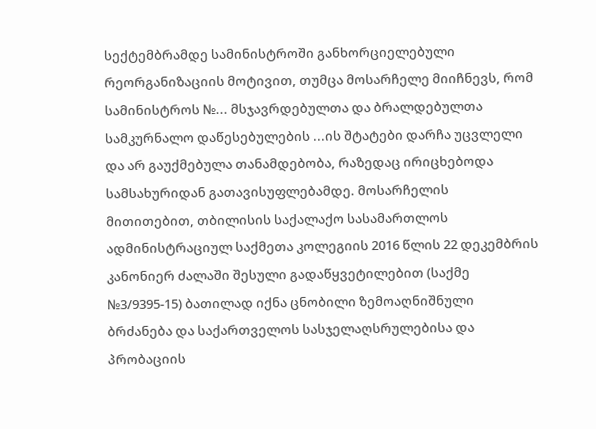სექტემბრამდე სამინისტროში განხორციელებული რეორგანიზაციის მოტივით, თუმცა მოსარჩელე მიიჩნევს, რომ სამინისტროს №... მსჯავრდებულთა და ბრალდებულთა სამკურნალო დაწესებულების ...ის შტატები დარჩა უცვლელი და არ გაუქმებულა თანამდებობა, რაზედაც ირიცხებოდა სამსახურიდან გათავისუფლებამდე. მოსარჩელის მითითებით, თბილისის საქალაქო სასამართლოს ადმინისტრაციულ საქმეთა კოლეგიის 2016 წლის 22 დეკემბრის კანონიერ ძალაში შესული გადაწყვეტილებით (საქმე №3/9395-15) ბათილად იქნა ცნობილი ზემოაღნიშნული ბრძანება და საქართველოს სასჯელაღსრულებისა და პრობაციის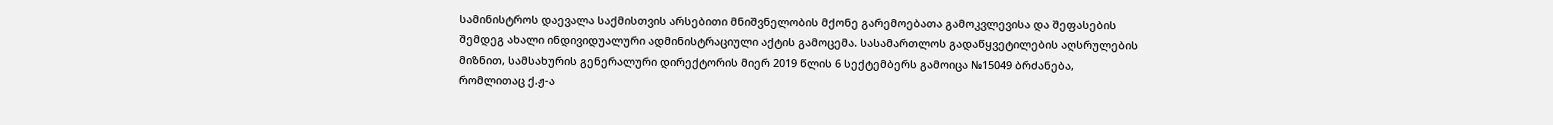სამინისტროს დაევალა საქმისთვის არსებითი მნიშვნელობის მქონე გარემოებათა გამოკვლევისა და შეფასების შემდეგ ახალი ინდივიდუალური ადმინისტრაციული აქტის გამოცემა. სასამართლოს გადაწყვეტილების აღსრულების მიზნით, სამსახურის გენერალური დირექტორის მიერ 2019 წლის 6 სექტემბერს გამოიცა №15049 ბრძანება, რომლითაც ქ.ჟ-ა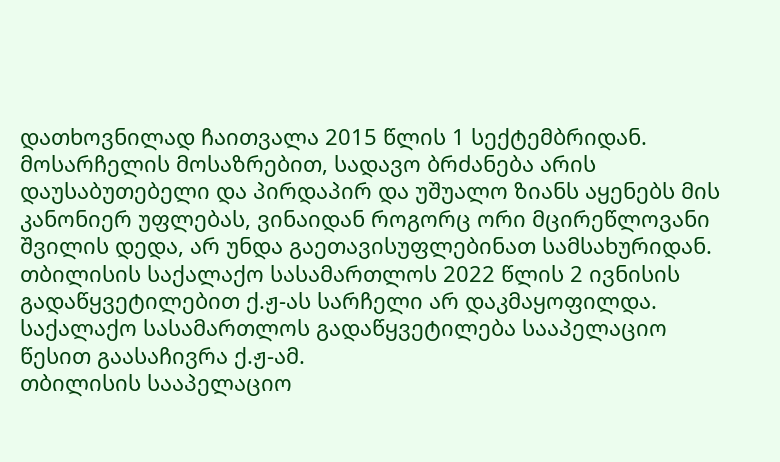დათხოვნილად ჩაითვალა 2015 წლის 1 სექტემბრიდან. მოსარჩელის მოსაზრებით, სადავო ბრძანება არის დაუსაბუთებელი და პირდაპირ და უშუალო ზიანს აყენებს მის კანონიერ უფლებას, ვინაიდან როგორც ორი მცირეწლოვანი შვილის დედა, არ უნდა გაეთავისუფლებინათ სამსახურიდან.
თბილისის საქალაქო სასამართლოს 2022 წლის 2 ივნისის გადაწყვეტილებით ქ.ჟ-ას სარჩელი არ დაკმაყოფილდა. საქალაქო სასამართლოს გადაწყვეტილება სააპელაციო წესით გაასაჩივრა ქ.ჟ-ამ.
თბილისის სააპელაციო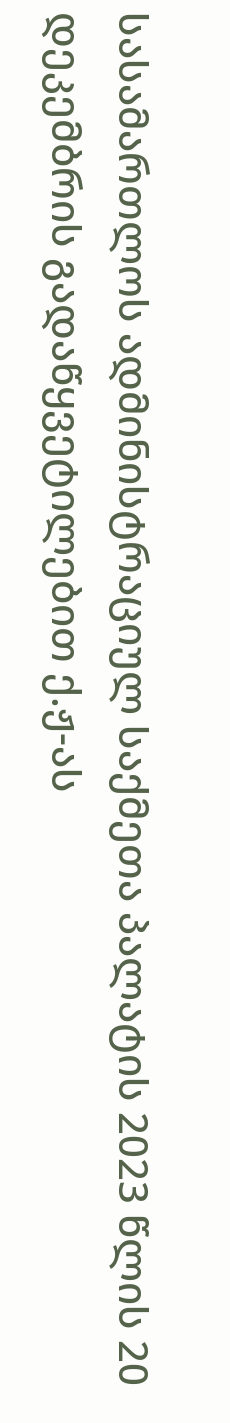სასამართლოს ადმინისტრაციულ საქმეთა პალატის 2023 წლის 20 დეკემბრის გადაწყვეტილებით ქ.ჟ-ას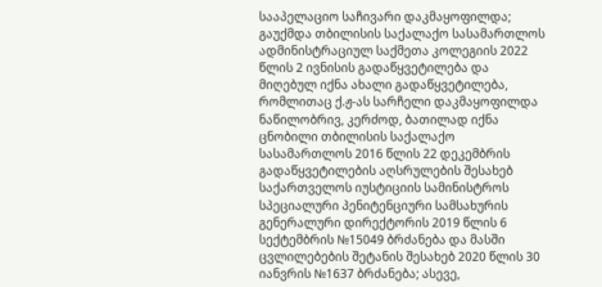სააპელაციო საჩივარი დაკმაყოფილდა; გაუქმდა თბილისის საქალაქო სასამართლოს ადმინისტრაციულ საქმეთა კოლეგიის 2022 წლის 2 ივნისის გადაწყვეტილება და მიღებულ იქნა ახალი გადაწყვეტილება, რომლითაც ქ.ჟ-ას სარჩელი დაკმაყოფილდა ნაწილობრივ, კერძოდ, ბათილად იქნა ცნობილი თბილისის საქალაქო სასამართლოს 2016 წლის 22 დეკემბრის გადაწყვეტილების აღსრულების შესახებ საქართველოს იუსტიციის სამინისტროს სპეციალური პენიტენციური სამსახურის გენერალური დირექტორის 2019 წლის 6 სექტემბრის №15049 ბრძანება და მასში ცვლილებების შეტანის შესახებ 2020 წლის 30 იანვრის №1637 ბრძანება; ასევე,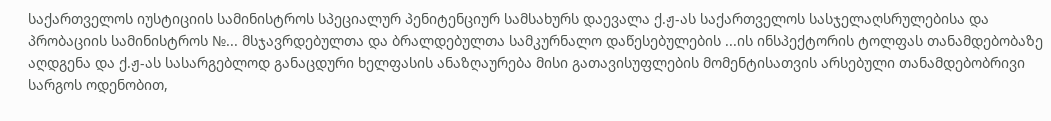საქართველოს იუსტიციის სამინისტროს სპეციალურ პენიტენციურ სამსახურს დაევალა ქ.ჟ-ას საქართველოს სასჯელაღსრულებისა და პრობაციის სამინისტროს №... მსჯავრდებულთა და ბრალდებულთა სამკურნალო დაწესებულების ...ის ინსპექტორის ტოლფას თანამდებობაზე აღდგენა და ქ.ჟ-ას სასარგებლოდ განაცდური ხელფასის ანაზღაურება მისი გათავისუფლების მომენტისათვის არსებული თანამდებობრივი სარგოს ოდენობით,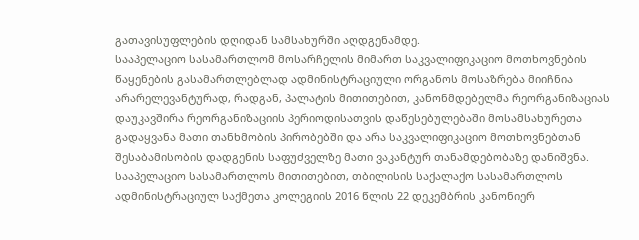გათავისუფლების დღიდან სამსახურში აღდგენამდე.
სააპელაციო სასამართლომ მოსარჩელის მიმართ საკვალიფიკაციო მოთხოვნების წაყენების გასამართლებლად ადმინისტრაციული ორგანოს მოსაზრება მიიჩნია არარელევანტურად, რადგან, პალატის მითითებით, კანონმდებელმა რეორგანიზაციას დაუკავშირა რეორგანიზაციის პერიოდისათვის დაწესებულებაში მოსამსახურეთა გადაყვანა მათი თანხმობის პირობებში და არა საკვალიფიკაციო მოთხოვნებთან შესაბამისობის დადგენის საფუძველზე მათი ვაკანტურ თანამდებობაზე დანიშვნა. სააპელაციო სასამართლოს მითითებით, თბილისის საქალაქო სასამართლოს ადმინისტრაციულ საქმეთა კოლეგიის 2016 წლის 22 დეკემბრის კანონიერ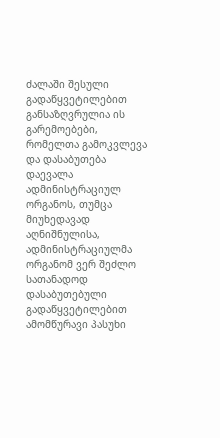ძალაში შესული გადაწყვეტილებით განსაზღვრულია ის გარემოებები, რომელთა გამოკვლევა და დასაბუთება დაევალა ადმინისტრაციულ ორგანოს, თუმცა მიუხედავად აღნიშნულისა, ადმინისტრაციულმა ორგანომ ვერ შეძლო სათანადოდ დასაბუთებული გადაწყვეტილებით ამომწურავი პასუხი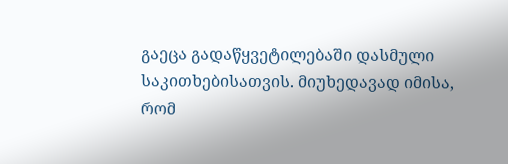გაეცა გადაწყვეტილებაში დასმული საკითხებისათვის. მიუხედავად იმისა, რომ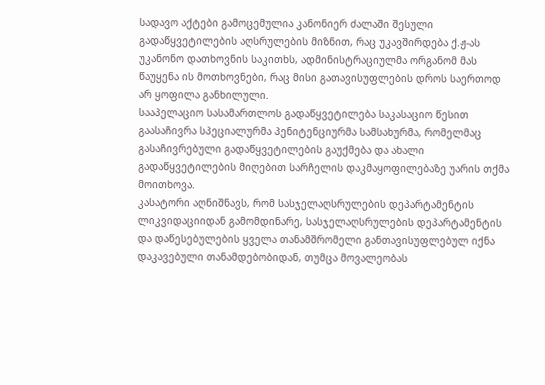სადავო აქტები გამოცემულია კანონიერ ძალაში შესული გადაწყვეტილების აღსრულების მიზნით, რაც უკავშირდება ქ.ჟ-ას უკანონო დათხოვნის საკითხს, ადმინისტრაციულმა ორგანომ მას წაუყენა ის მოთხოვნები, რაც მისი გათავისუფლების დროს საერთოდ არ ყოფილა განხილული.
სააპელაციო სასამართლოს გადაწყვეტილება საკასაციო წესით გაასაჩივრა სპეციალურმა პენიტენციურმა სამსახურმა, რომელმაც გასაჩივრებული გადაწყვეტილების გაუქმება და ახალი გადაწყვეტილების მიღებით სარჩელის დაკმაყოფილებაზე უარის თქმა მოითხოვა.
კასატორი აღნიშნავს, რომ სასჯელაღსრულების დეპარტამენტის ლიკვიდაციიდან გამომდინარე, სასჯელაღსრულების დეპარტამენტის და დაწესებულების ყველა თანამშრომელი განთავისუფლებულ იქნა დაკავებული თანამდებობიდან, თუმცა მოვალეობას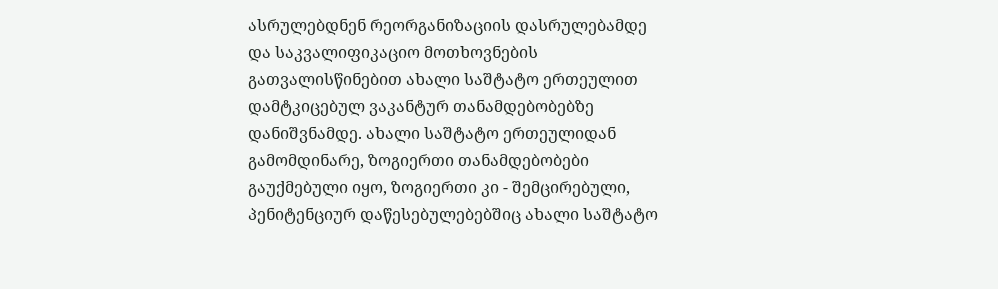ასრულებდნენ რეორგანიზაციის დასრულებამდე და საკვალიფიკაციო მოთხოვნების გათვალისწინებით ახალი საშტატო ერთეულით დამტკიცებულ ვაკანტურ თანამდებობებზე დანიშვნამდე. ახალი საშტატო ერთეულიდან გამომდინარე, ზოგიერთი თანამდებობები გაუქმებული იყო, ზოგიერთი კი - შემცირებული, პენიტენციურ დაწესებულებებშიც ახალი საშტატო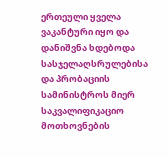ერთეული ყველა ვაკანტური იყო და დანიშვნა ხდებოდა სასჯელაღსრულებისა და პრობაციის სამინისტროს მიერ საკვალიფიკაციო მოთხოვნების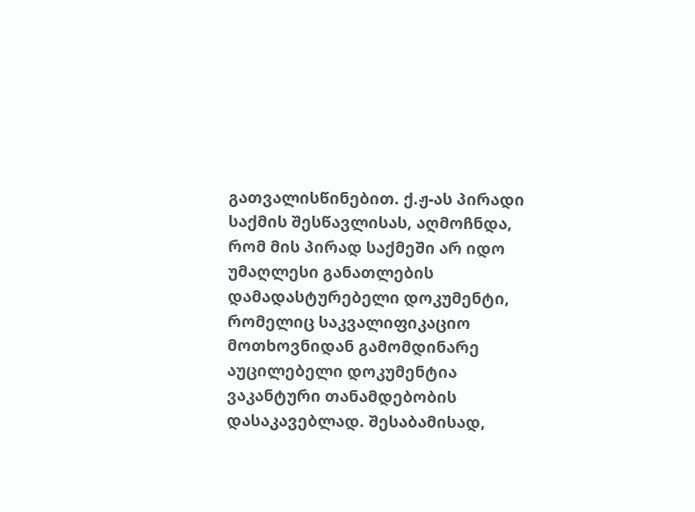გათვალისწინებით. ქ.ჟ-ას პირადი საქმის შესწავლისას, აღმოჩნდა, რომ მის პირად საქმეში არ იდო უმაღლესი განათლების დამადასტურებელი დოკუმენტი, რომელიც საკვალიფიკაციო მოთხოვნიდან გამომდინარე აუცილებელი დოკუმენტია ვაკანტური თანამდებობის დასაკავებლად. შესაბამისად,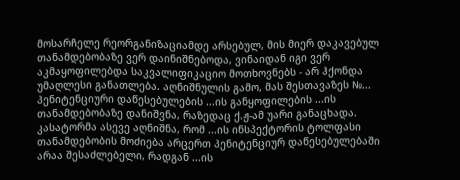მოსარჩელე რეორგანიზაციამდე არსებულ, მის მიერ დაკავებულ თანამდებობაზე ვერ დაინიშნებოდა, ვინაიდან იგი ვერ აკმაყოფილებდა საკვალიფიკაციო მოთხოვნებს - არ ჰქონდა უმაღლესი განათლება. აღნიშნულის გამო, მას შესთავაზეს №... პენიტენციური დაწესებულების ...ის განყოფილების ...ის თანამდებობაზე დანიშვნა, რაზედაც ქ.ჟ-ამ უარი განაცხადა. კასატორმა ასევე აღნიშნა, რომ ...ის ინსპექტორის ტოლფასი თანამდებობის მოძიება არცერთ პენიტენციურ დაწესებულებაში არაა შესაძლებელი, რადგან ...ის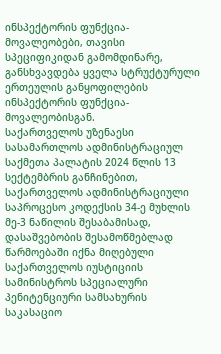ინსპექტორის ფუნქცია-მოვალეობები, თავისი სპეციფიკიდან გამომდინარე, განსხვავდება ყველა სტრუქტურული ერთეულის განყოფილების ინსპექტორის ფუნქცია-მოვალეობისგან.
საქართველოს უზენაესი სასამართლოს ადმინისტრაციულ საქმეთა პალატის 2024 წლის 13 სექტემბრის განჩინებით, საქართველოს ადმინისტრაციული საპროცესო კოდექსის 34-ე მუხლის მე-3 ნაწილის შესაბამისად, დასაშვებობის შესამოწმებლად წარმოებაში იქნა მიღებული საქართველოს იუსტიციის სამინისტროს სპეციალური პენიტენციური სამსახურის საკასაციო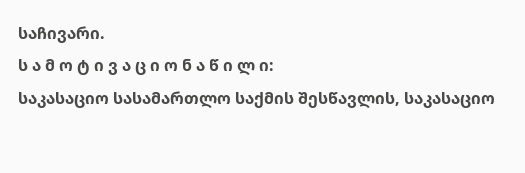საჩივარი.
ს ა მ ო ტ ი ვ ა ც ი ო ნ ა წ ი ლ ი:
საკასაციო სასამართლო საქმის შესწავლის, საკასაციო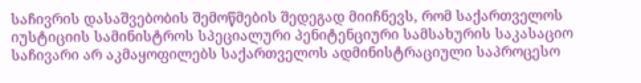საჩივრის დასაშვებობის შემოწმების შედეგად მიიჩნევს, რომ საქართველოს იუსტიციის სამინისტროს სპეციალური პენიტენციური სამსახურის საკასაციო საჩივარი არ აკმაყოფილებს საქართველოს ადმინისტრაციული საპროცესო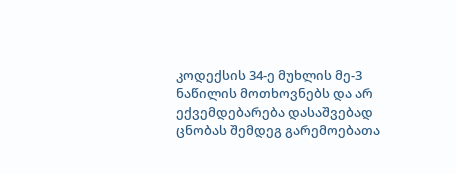კოდექსის 34-ე მუხლის მე-3 ნაწილის მოთხოვნებს და არ ექვემდებარება დასაშვებად ცნობას შემდეგ გარემოებათა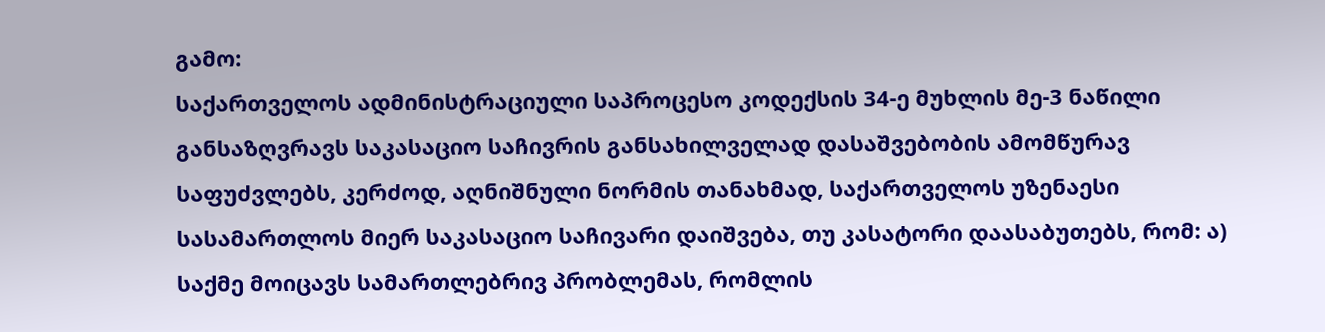გამო:
საქართველოს ადმინისტრაციული საპროცესო კოდექსის 34-ე მუხლის მე-3 ნაწილი განსაზღვრავს საკასაციო საჩივრის განსახილველად დასაშვებობის ამომწურავ საფუძვლებს, კერძოდ, აღნიშნული ნორმის თანახმად, საქართველოს უზენაესი სასამართლოს მიერ საკასაციო საჩივარი დაიშვება, თუ კასატორი დაასაბუთებს, რომ: ა) საქმე მოიცავს სამართლებრივ პრობლემას, რომლის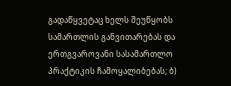გადაწყვეტაც ხელს შეუწყობს სამართლის განვითარებას და ერთგვაროვანი სასამართლო პრაქტიკის ჩამოყალიბებას; ბ)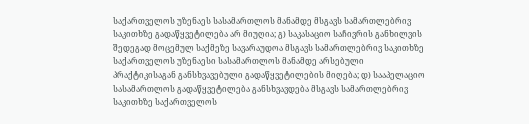საქართველოს უზენაეს სასამართლოს მანამდე მსგავს სამართლებრივ საკითხზე გადაწყვეტილება არ მიუღია; გ) საკასაციო საჩივრის განხილვის შედეგად მოცემულ საქმეზე სავარაუდოა მსგავს სამართლებრივ საკითხზე საქართველოს უზენაესი სასამართლოს მანამდე არსებული პრაქტიკისაგან განსხვავებული გადაწყვეტილების მიღება; დ) სააპელაციო სასამართლოს გადაწყვეტილება განსხვავდება მსგავს სამართლებრივ საკითხზე საქართველოს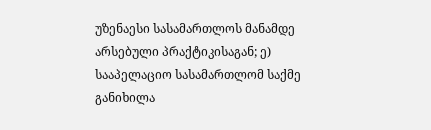უზენაესი სასამართლოს მანამდე არსებული პრაქტიკისაგან; ე) სააპელაციო სასამართლომ საქმე განიხილა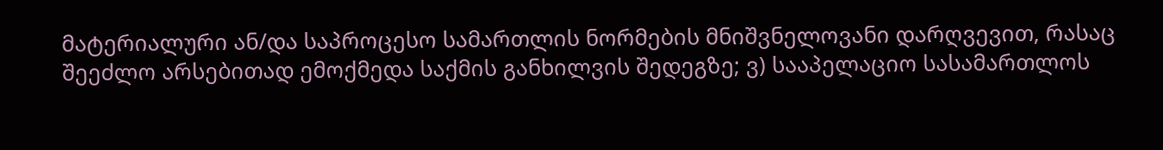მატერიალური ან/და საპროცესო სამართლის ნორმების მნიშვნელოვანი დარღვევით, რასაც შეეძლო არსებითად ემოქმედა საქმის განხილვის შედეგზე; ვ) სააპელაციო სასამართლოს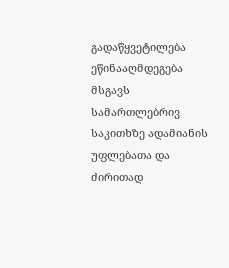გადაწყვეტილება ეწინააღმდეგება მსგავს სამართლებრივ საკითხზე ადამიანის უფლებათა და ძირითად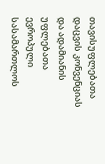თავისუფლებათა დაცვის კონვენციას და ადამიანის უფლებათა ევროპული სასამართლოს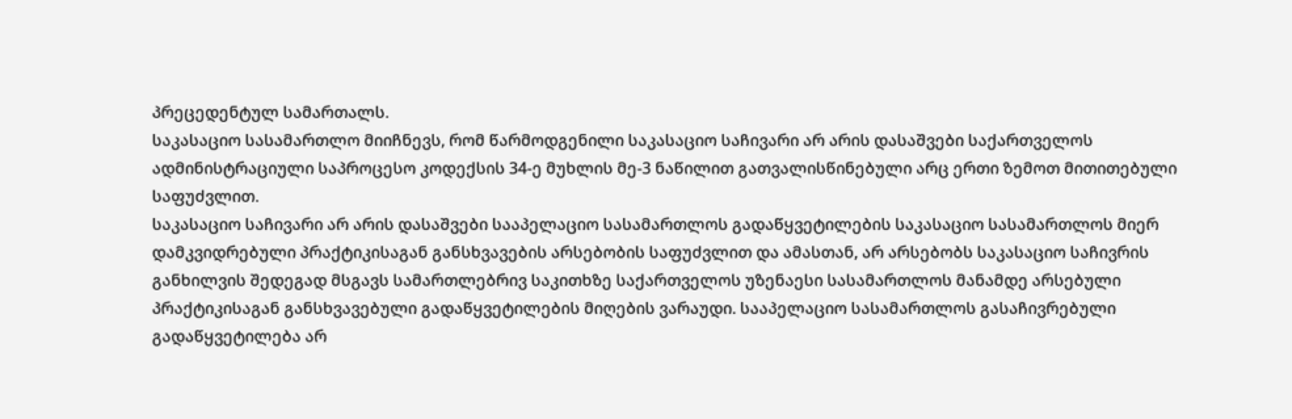პრეცედენტულ სამართალს.
საკასაციო სასამართლო მიიჩნევს, რომ წარმოდგენილი საკასაციო საჩივარი არ არის დასაშვები საქართველოს ადმინისტრაციული საპროცესო კოდექსის 34-ე მუხლის მე-3 ნაწილით გათვალისწინებული არც ერთი ზემოთ მითითებული საფუძვლით.
საკასაციო საჩივარი არ არის დასაშვები სააპელაციო სასამართლოს გადაწყვეტილების საკასაციო სასამართლოს მიერ დამკვიდრებული პრაქტიკისაგან განსხვავების არსებობის საფუძვლით და ამასთან, არ არსებობს საკასაციო საჩივრის განხილვის შედეგად მსგავს სამართლებრივ საკითხზე საქართველოს უზენაესი სასამართლოს მანამდე არსებული პრაქტიკისაგან განსხვავებული გადაწყვეტილების მიღების ვარაუდი. სააპელაციო სასამართლოს გასაჩივრებული გადაწყვეტილება არ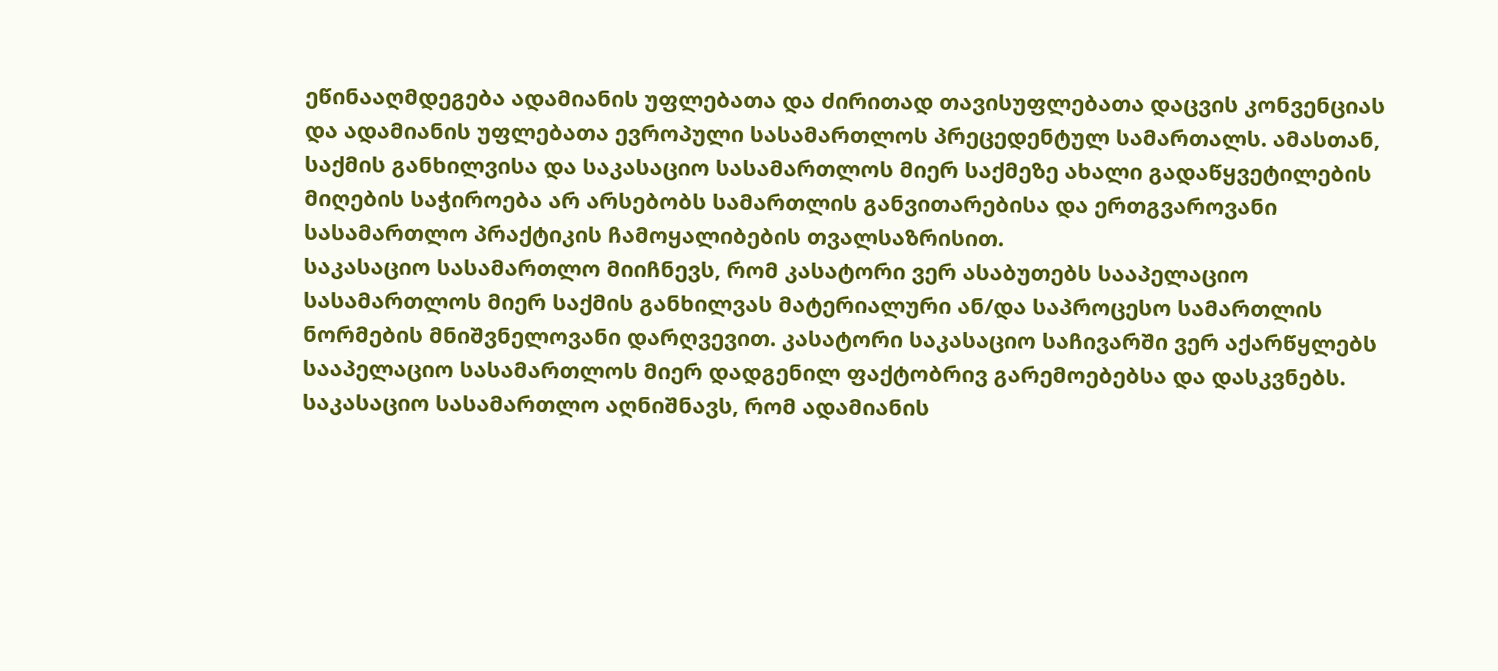ეწინააღმდეგება ადამიანის უფლებათა და ძირითად თავისუფლებათა დაცვის კონვენციას და ადამიანის უფლებათა ევროპული სასამართლოს პრეცედენტულ სამართალს. ამასთან, საქმის განხილვისა და საკასაციო სასამართლოს მიერ საქმეზე ახალი გადაწყვეტილების მიღების საჭიროება არ არსებობს სამართლის განვითარებისა და ერთგვაროვანი სასამართლო პრაქტიკის ჩამოყალიბების თვალსაზრისით.
საკასაციო სასამართლო მიიჩნევს, რომ კასატორი ვერ ასაბუთებს სააპელაციო სასამართლოს მიერ საქმის განხილვას მატერიალური ან/და საპროცესო სამართლის ნორმების მნიშვნელოვანი დარღვევით. კასატორი საკასაციო საჩივარში ვერ აქარწყლებს სააპელაციო სასამართლოს მიერ დადგენილ ფაქტობრივ გარემოებებსა და დასკვნებს.
საკასაციო სასამართლო აღნიშნავს, რომ ადამიანის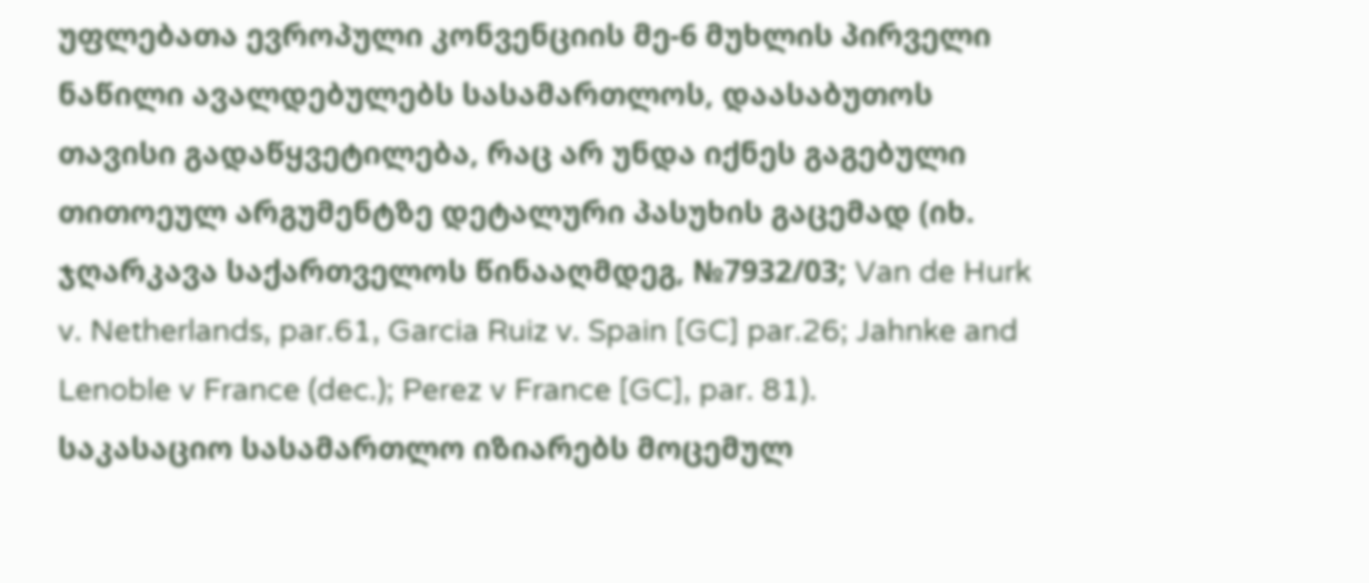უფლებათა ევროპული კონვენციის მე-6 მუხლის პირველი ნაწილი ავალდებულებს სასამართლოს, დაასაბუთოს თავისი გადაწყვეტილება, რაც არ უნდა იქნეს გაგებული თითოეულ არგუმენტზე დეტალური პასუხის გაცემად (იხ. ჯღარკავა საქართველოს წინააღმდეგ, №7932/03; Van de Hurk v. Netherlands, par.61, Garcia Ruiz v. Spain [GC] par.26; Jahnke and Lenoble v France (dec.); Perez v France [GC], par. 81).
საკასაციო სასამართლო იზიარებს მოცემულ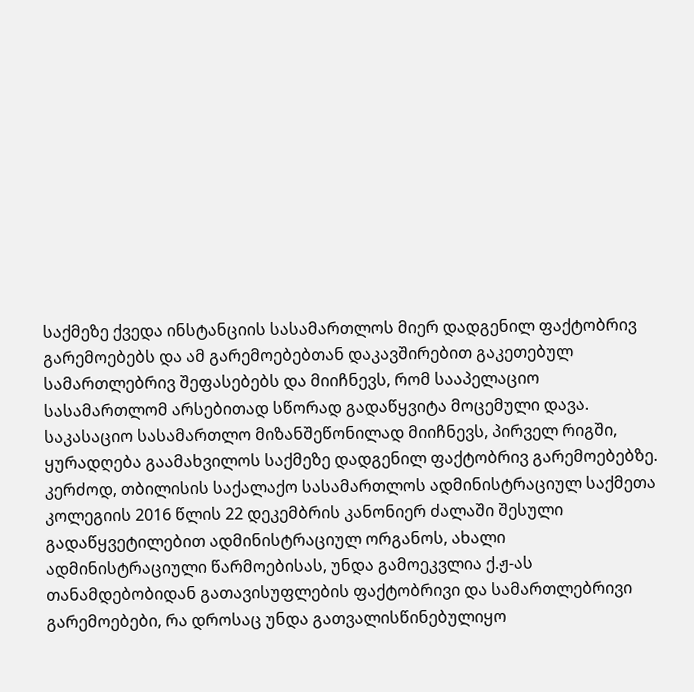საქმეზე ქვედა ინსტანციის სასამართლოს მიერ დადგენილ ფაქტობრივ გარემოებებს და ამ გარემოებებთან დაკავშირებით გაკეთებულ სამართლებრივ შეფასებებს და მიიჩნევს, რომ სააპელაციო სასამართლომ არსებითად სწორად გადაწყვიტა მოცემული დავა.
საკასაციო სასამართლო მიზანშეწონილად მიიჩნევს, პირველ რიგში, ყურადღება გაამახვილოს საქმეზე დადგენილ ფაქტობრივ გარემოებებზე. კერძოდ, თბილისის საქალაქო სასამართლოს ადმინისტრაციულ საქმეთა კოლეგიის 2016 წლის 22 დეკემბრის კანონიერ ძალაში შესული გადაწყვეტილებით ადმინისტრაციულ ორგანოს, ახალი ადმინისტრაციული წარმოებისას, უნდა გამოეკვლია ქ.ჟ-ას თანამდებობიდან გათავისუფლების ფაქტობრივი და სამართლებრივი გარემოებები, რა დროსაც უნდა გათვალისწინებულიყო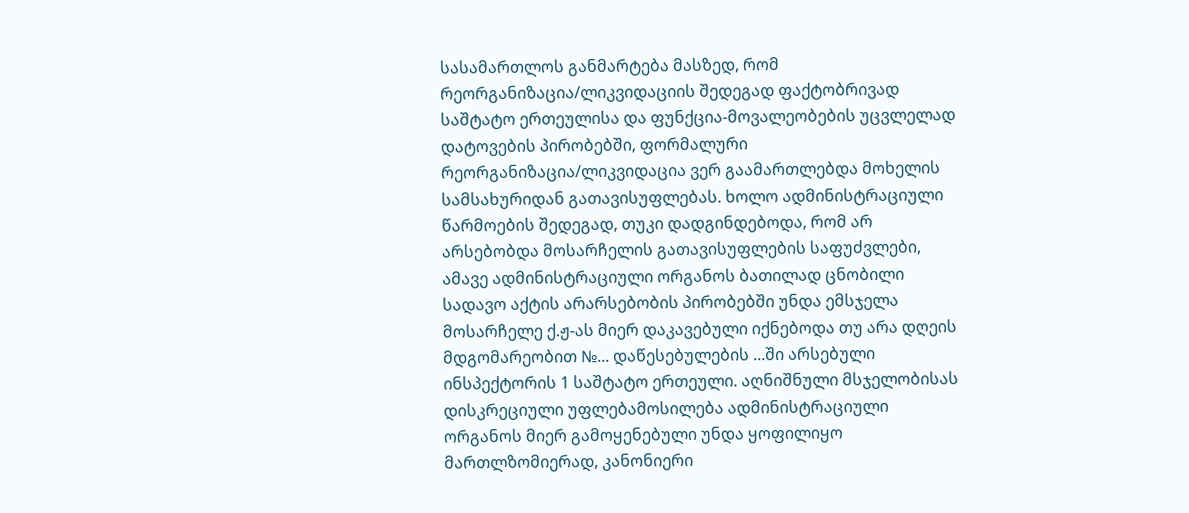სასამართლოს განმარტება მასზედ, რომ რეორგანიზაცია/ლიკვიდაციის შედეგად ფაქტობრივად საშტატო ერთეულისა და ფუნქცია-მოვალეობების უცვლელად დატოვების პირობებში, ფორმალური რეორგანიზაცია/ლიკვიდაცია ვერ გაამართლებდა მოხელის სამსახურიდან გათავისუფლებას. ხოლო ადმინისტრაციული წარმოების შედეგად, თუკი დადგინდებოდა, რომ არ არსებობდა მოსარჩელის გათავისუფლების საფუძვლები, ამავე ადმინისტრაციული ორგანოს ბათილად ცნობილი სადავო აქტის არარსებობის პირობებში უნდა ემსჯელა მოსარჩელე ქ.ჟ-ას მიერ დაკავებული იქნებოდა თუ არა დღეის მდგომარეობით №... დაწესებულების ...ში არსებული ინსპექტორის 1 საშტატო ერთეული. აღნიშნული მსჯელობისას დისკრეციული უფლებამოსილება ადმინისტრაციული ორგანოს მიერ გამოყენებული უნდა ყოფილიყო მართლზომიერად, კანონიერი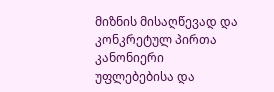მიზნის მისაღწევად და კონკრეტულ პირთა კანონიერი უფლებებისა და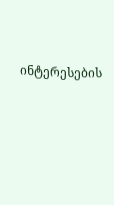ინტერესების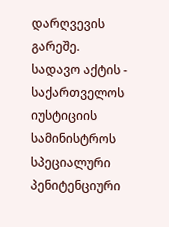დარღვევის გარეშე.
სადავო აქტის - საქართველოს იუსტიციის სამინისტროს სპეციალური პენიტენციური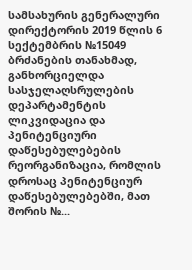სამსახურის გენერალური დირექტორის 2019 წლის 6 სექტემბრის №15049 ბრძანების თანახმად, განხორციელდა სასჯელაღსრულების დეპარტამენტის ლიკვიდაცია და პენიტენციური დაწესებულებების რეორგანიზაცია, რომლის დროსაც პენიტენციურ დაწესებულებებში, მათ შორის №...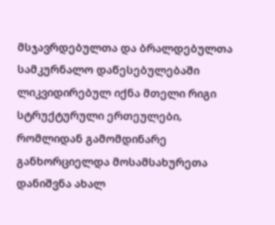მსჯავრდებულთა და ბრალდებულთა სამკურნალო დაწესებულებაში ლიკვიდირებულ იქნა მთელი რიგი სტრუქტურული ერთეულები, რომლიდან გამომდინარე განხორციელდა მოსამსახურეთა დანიშვნა ახალ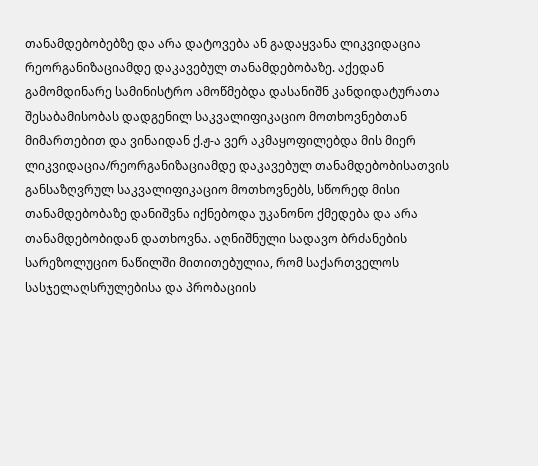თანამდებობებზე და არა დატოვება ან გადაყვანა ლიკვიდაცია რეორგანიზაციამდე დაკავებულ თანამდებობაზე. აქედან გამომდინარე სამინისტრო ამოწმებდა დასანიშნ კანდიდატურათა შესაბამისობას დადგენილ საკვალიფიკაციო მოთხოვნებთან მიმართებით და ვინაიდან ქ.ჟ-ა ვერ აკმაყოფილებდა მის მიერ ლიკვიდაცია/რეორგანიზაციამდე დაკავებულ თანამდებობისათვის განსაზღვრულ საკვალიფიკაციო მოთხოვნებს, სწორედ მისი თანამდებობაზე დანიშვნა იქნებოდა უკანონო ქმედება და არა თანამდებობიდან დათხოვნა. აღნიშნული სადავო ბრძანების სარეზოლუციო ნაწილში მითითებულია, რომ საქართველოს სასჯელაღსრულებისა და პრობაციის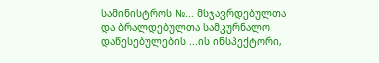სამინისტროს №... მსჯავრდებულთა და ბრალდებულთა სამკურნალო დაწესებულების ...ის ინსპექტორი,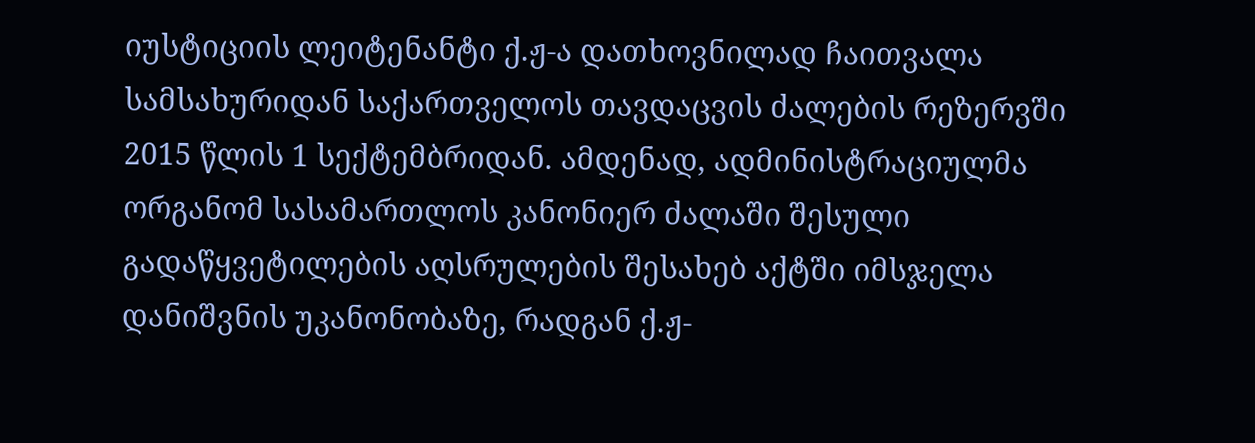იუსტიციის ლეიტენანტი ქ.ჟ-ა დათხოვნილად ჩაითვალა სამსახურიდან საქართველოს თავდაცვის ძალების რეზერვში 2015 წლის 1 სექტემბრიდან. ამდენად, ადმინისტრაციულმა ორგანომ სასამართლოს კანონიერ ძალაში შესული გადაწყვეტილების აღსრულების შესახებ აქტში იმსჯელა დანიშვნის უკანონობაზე, რადგან ქ.ჟ-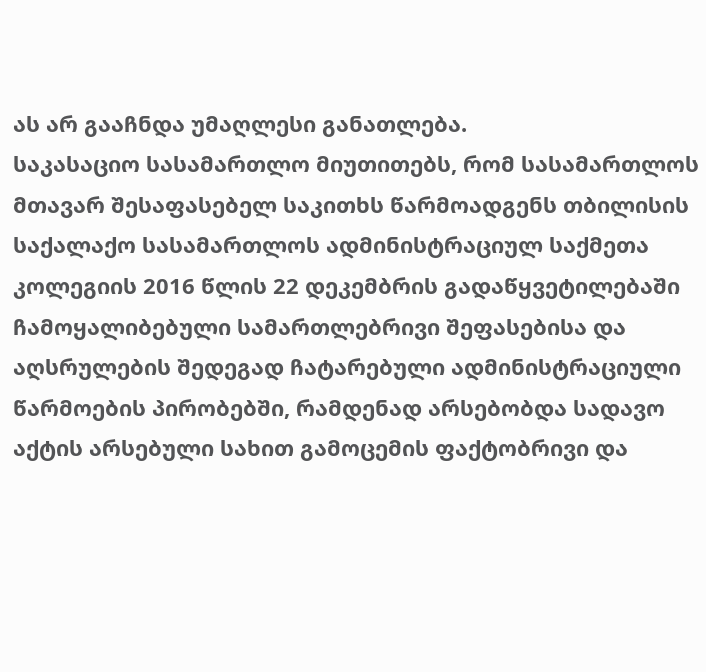ას არ გააჩნდა უმაღლესი განათლება.
საკასაციო სასამართლო მიუთითებს, რომ სასამართლოს მთავარ შესაფასებელ საკითხს წარმოადგენს თბილისის საქალაქო სასამართლოს ადმინისტრაციულ საქმეთა კოლეგიის 2016 წლის 22 დეკემბრის გადაწყვეტილებაში ჩამოყალიბებული სამართლებრივი შეფასებისა და აღსრულების შედეგად ჩატარებული ადმინისტრაციული წარმოების პირობებში, რამდენად არსებობდა სადავო აქტის არსებული სახით გამოცემის ფაქტობრივი და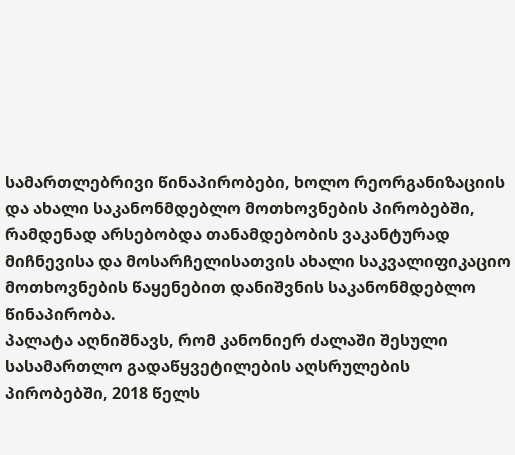სამართლებრივი წინაპირობები, ხოლო რეორგანიზაციის და ახალი საკანონმდებლო მოთხოვნების პირობებში, რამდენად არსებობდა თანამდებობის ვაკანტურად მიჩნევისა და მოსარჩელისათვის ახალი საკვალიფიკაციო მოთხოვნების წაყენებით დანიშვნის საკანონმდებლო წინაპირობა.
პალატა აღნიშნავს, რომ კანონიერ ძალაში შესული სასამართლო გადაწყვეტილების აღსრულების პირობებში, 2018 წელს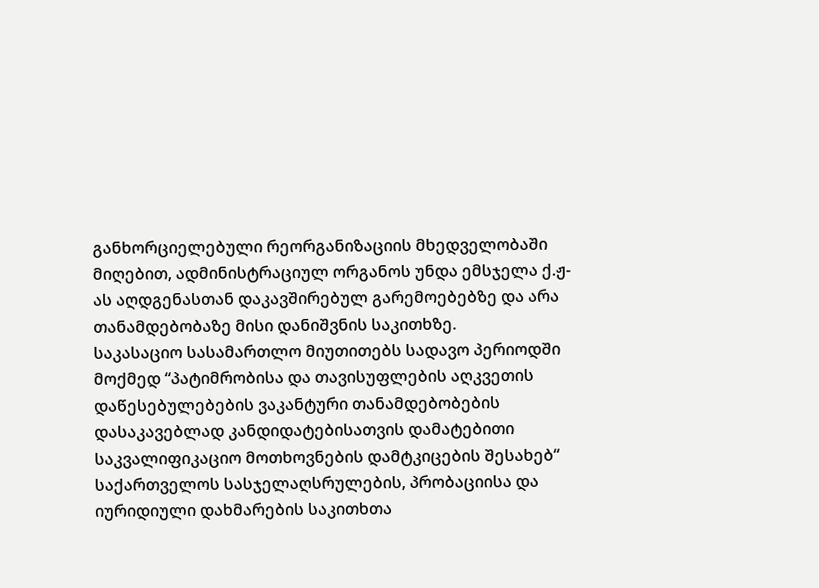განხორციელებული რეორგანიზაციის მხედველობაში მიღებით, ადმინისტრაციულ ორგანოს უნდა ემსჯელა ქ.ჟ-ას აღდგენასთან დაკავშირებულ გარემოებებზე და არა თანამდებობაზე მისი დანიშვნის საკითხზე.
საკასაციო სასამართლო მიუთითებს სადავო პერიოდში მოქმედ “პატიმრობისა და თავისუფლების აღკვეთის დაწესებულებების ვაკანტური თანამდებობების დასაკავებლად კანდიდატებისათვის დამატებითი საკვალიფიკაციო მოთხოვნების დამტკიცების შესახებ“ საქართველოს სასჯელაღსრულების, პრობაციისა და იურიდიული დახმარების საკითხთა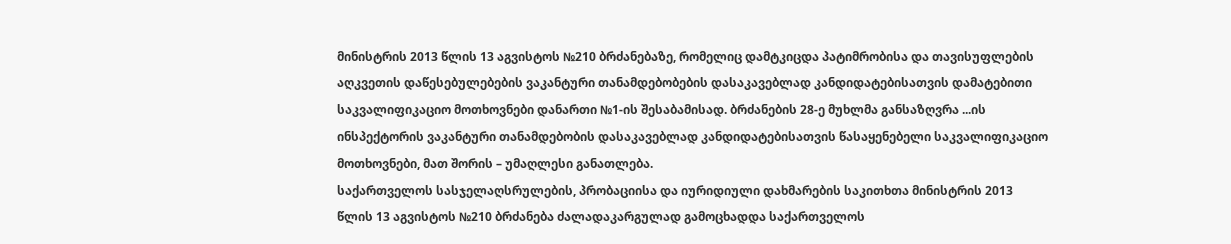მინისტრის 2013 წლის 13 აგვისტოს №210 ბრძანებაზე, რომელიც დამტკიცდა პატიმრობისა და თავისუფლების აღკვეთის დაწესებულებების ვაკანტური თანამდებობების დასაკავებლად კანდიდატებისათვის დამატებითი საკვალიფიკაციო მოთხოვნები დანართი №1-ის შესაბამისად. ბრძანების 28-ე მუხლმა განსაზღვრა ...ის ინსპექტორის ვაკანტური თანამდებობის დასაკავებლად კანდიდატებისათვის წასაყენებელი საკვალიფიკაციო მოთხოვნები, მათ შორის – უმაღლესი განათლება.
საქართველოს სასჯელაღსრულების, პრობაციისა და იურიდიული დახმარების საკითხთა მინისტრის 2013 წლის 13 აგვისტოს №210 ბრძანება ძალადაკარგულად გამოცხადდა საქართველოს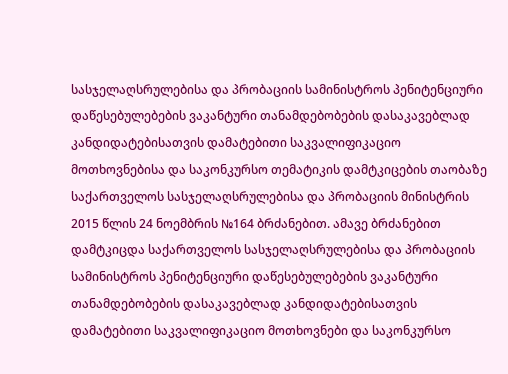სასჯელაღსრულებისა და პრობაციის სამინისტროს პენიტენციური დაწესებულებების ვაკანტური თანამდებობების დასაკავებლად კანდიდატებისათვის დამატებითი საკვალიფიკაციო მოთხოვნებისა და საკონკურსო თემატიკის დამტკიცების თაობაზე საქართველოს სასჯელაღსრულებისა და პრობაციის მინისტრის 2015 წლის 24 ნოემბრის №164 ბრძანებით. ამავე ბრძანებით დამტკიცდა საქართველოს სასჯელაღსრულებისა და პრობაციის სამინისტროს პენიტენციური დაწესებულებების ვაკანტური თანამდებობების დასაკავებლად კანდიდატებისათვის დამატებითი საკვალიფიკაციო მოთხოვნები და საკონკურსო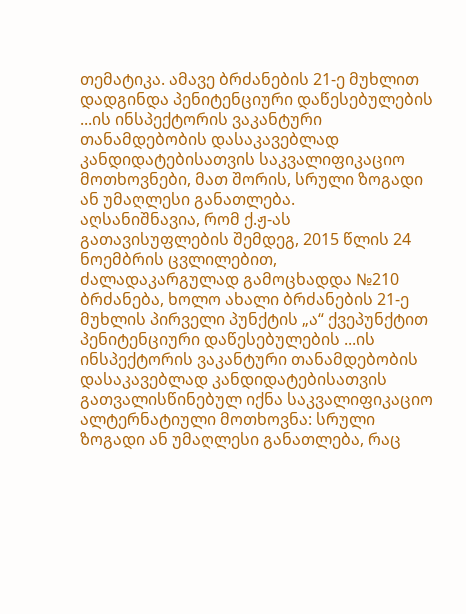თემატიკა. ამავე ბრძანების 21-ე მუხლით დადგინდა პენიტენციური დაწესებულების ...ის ინსპექტორის ვაკანტური თანამდებობის დასაკავებლად კანდიდატებისათვის საკვალიფიკაციო მოთხოვნები, მათ შორის, სრული ზოგადი ან უმაღლესი განათლება.
აღსანიშნავია, რომ ქ.ჟ-ას გათავისუფლების შემდეგ, 2015 წლის 24 ნოემბრის ცვლილებით, ძალადაკარგულად გამოცხადდა №210 ბრძანება, ხოლო ახალი ბრძანების 21-ე მუხლის პირველი პუნქტის „ა“ ქვეპუნქტით პენიტენციური დაწესებულების ...ის ინსპექტორის ვაკანტური თანამდებობის დასაკავებლად კანდიდატებისათვის გათვალისწინებულ იქნა საკვალიფიკაციო ალტერნატიული მოთხოვნა: სრული ზოგადი ან უმაღლესი განათლება, რაც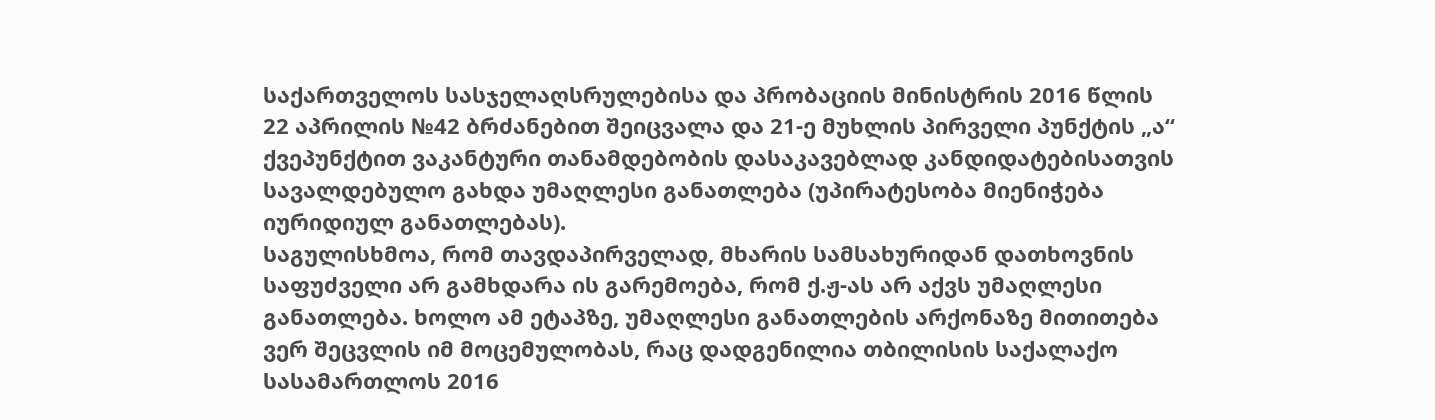საქართველოს სასჯელაღსრულებისა და პრობაციის მინისტრის 2016 წლის 22 აპრილის №42 ბრძანებით შეიცვალა და 21-ე მუხლის პირველი პუნქტის „ა“ ქვეპუნქტით ვაკანტური თანამდებობის დასაკავებლად კანდიდატებისათვის სავალდებულო გახდა უმაღლესი განათლება (უპირატესობა მიენიჭება იურიდიულ განათლებას).
საგულისხმოა, რომ თავდაპირველად, მხარის სამსახურიდან დათხოვნის საფუძველი არ გამხდარა ის გარემოება, რომ ქ.ჟ-ას არ აქვს უმაღლესი განათლება. ხოლო ამ ეტაპზე, უმაღლესი განათლების არქონაზე მითითება ვერ შეცვლის იმ მოცემულობას, რაც დადგენილია თბილისის საქალაქო სასამართლოს 2016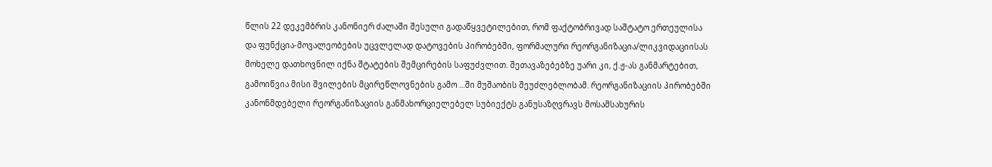წლის 22 დეკემბრის კანონიერ ძალაში შესული გადაწყვეტილებით, რომ ფაქტობრივად საშტატო ერთეულისა და ფუნქცია-მოვალეობების უცვლელად დატოვების პირობებში, ფორმალური რეორგანიზაცია/ლიკვიდაციისას მოხელე დათხოვნილ იქნა შტატების შემცირების საფუძვლით. შეთავაზებებზე უარი კი, ქ.ჟ-ას განმარტებით, გამოიწვია მისი შვილების მცირეწლოვნების გამო ...ში მუშაობის შეუძლებლობამ. რეორგანიზაციის პირობებში კანონმდებელი რეორგანიზაციის განმახორციელებელ სუბიექტს განუსაზღვრავს მოსამსახურის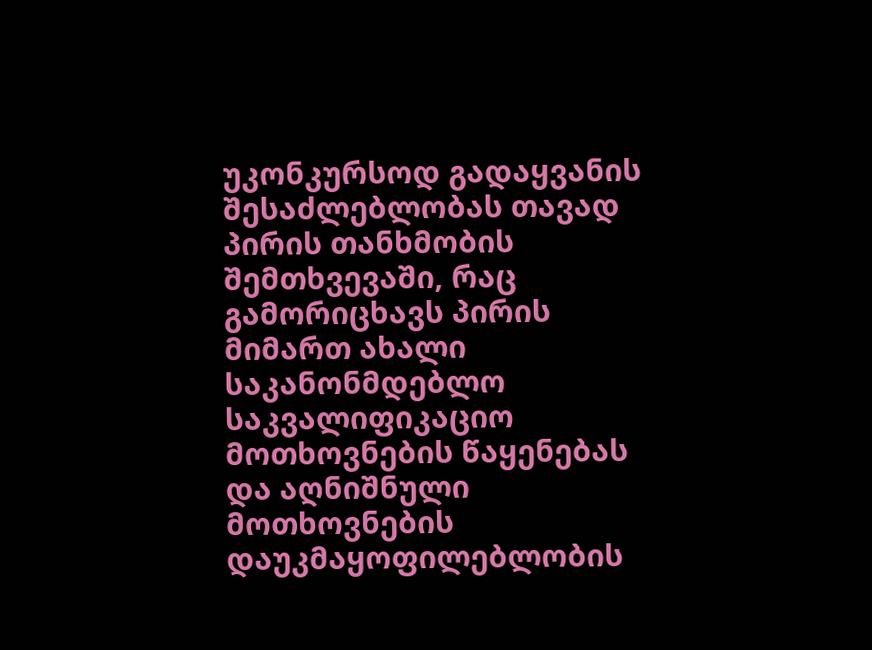უკონკურსოდ გადაყვანის შესაძლებლობას თავად პირის თანხმობის შემთხვევაში, რაც გამორიცხავს პირის მიმართ ახალი საკანონმდებლო საკვალიფიკაციო მოთხოვნების წაყენებას და აღნიშნული მოთხოვნების დაუკმაყოფილებლობის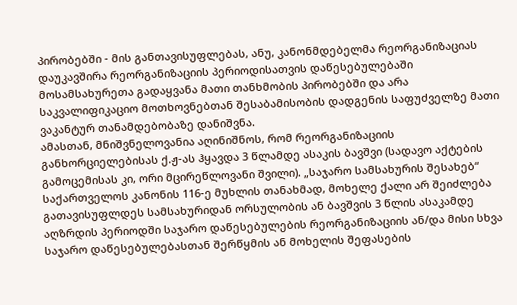პირობებში - მის განთავისუფლებას, ანუ, კანონმდებელმა რეორგანიზაციას დაუკავშირა რეორგანიზაციის პერიოდისათვის დაწესებულებაში მოსამსახურეთა გადაყვანა მათი თანხმობის პირობებში და არა საკვალიფიკაციო მოთხოვნებთან შესაბამისობის დადგენის საფუძველზე მათი ვაკანტურ თანამდებობაზე დანიშვნა.
ამასთან, მნიშვნელოვანია აღინიშნოს, რომ რეორგანიზაციის განხორციელებისას ქ.ჟ-ას ჰყავდა 3 წლამდე ასაკის ბავშვი (სადავო აქტების გამოცემისას კი, ორი მცირეწლოვანი შვილი). „საჯარო სამსახურის შესახებ“ საქართველოს კანონის 116-ე მუხლის თანახმად, მოხელე ქალი არ შეიძლება გათავისუფლდეს სამსახურიდან ორსულობის ან ბავშვის 3 წლის ასაკამდე აღზრდის პერიოდში საჯარო დაწესებულების რეორგანიზაციის ან/და მისი სხვა საჯარო დაწესებულებასთან შერწყმის ან მოხელის შეფასების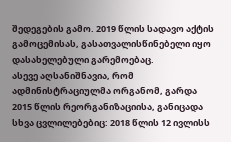შედეგების გამო. 2019 წლის სადავო აქტის გამოცემისას, გასათვალისწინებელი იყო დასახელებული გარემოებაც.
ასევე აღსანიშნავია, რომ ადმინისტრაციულმა ორგანომ, გარდა 2015 წლის რეორგანიზაციისა, განიცადა სხვა ცვლილებებიც: 2018 წლის 12 ივლისს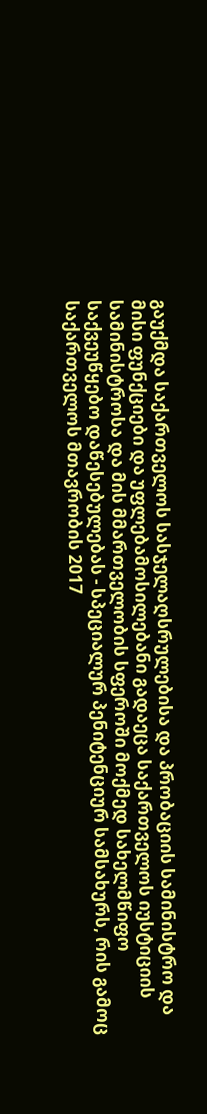გაუქმდა საქართველოს სასჯელაღსრულებისა და პრობაციის სამინისტრო და მისი ფუნქციები და უფლებამოსილებანი გადაეცა საქართველოს იუსტიციის სამინისტროსა და მის მმართველობის სფეროში მოქმედ სახელმწიფო საქვეუწყებო დაწესებულებას - სპეციალურ პენიტენციურ სამსახურს, რის გამოც საქართველოს მთავრობის 2017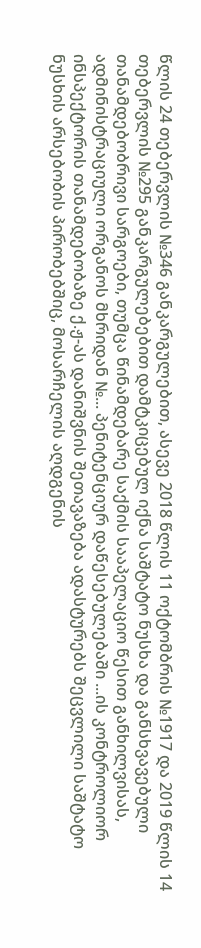წლის 24 თებერვლის №346 განკარგულებით, ასევე 2018 წლის 11 ოქტომბრის №1917 და 2019 წლის 14 თებერვლის №295 განკარგულებებით დამტკიცებულ იქნა საშტატო ნუსხა და განსხვავებული თანამდებობრივი სარგოები, თუმცა წინამდებარე საქმის სააპელაციო წესით განხილვისას, ადმინისტრაციული ორგანოს მხრიდან №... პენიტენციურ დაწესებულებაში ...ის კონტროლიორ ინსპექტორის თანამდებობაზე ქ.ჟ-ას დანიშვნის შეთავაზება ადასტურებს შეცვლილი საშტატო ნუსხის არსებობის პირობებშიც, მოსარჩელის აღდგენის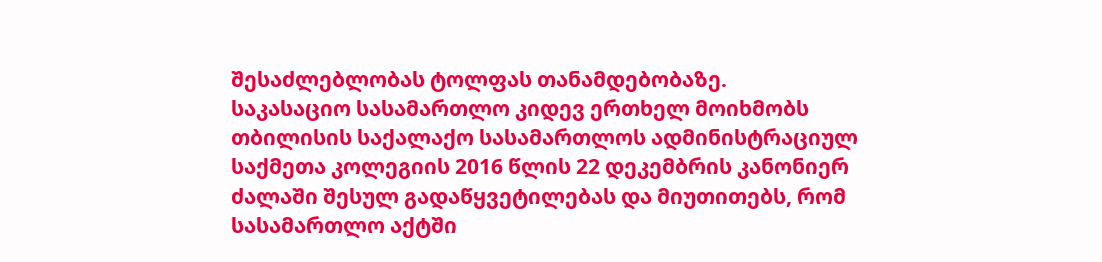შესაძლებლობას ტოლფას თანამდებობაზე.
საკასაციო სასამართლო კიდევ ერთხელ მოიხმობს თბილისის საქალაქო სასამართლოს ადმინისტრაციულ საქმეთა კოლეგიის 2016 წლის 22 დეკემბრის კანონიერ ძალაში შესულ გადაწყვეტილებას და მიუთითებს, რომ სასამართლო აქტში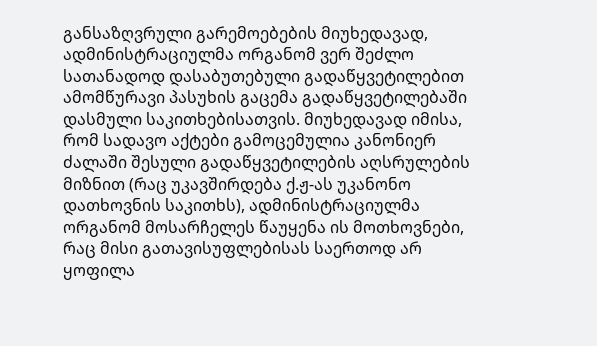განსაზღვრული გარემოებების მიუხედავად, ადმინისტრაციულმა ორგანომ ვერ შეძლო სათანადოდ დასაბუთებული გადაწყვეტილებით ამომწურავი პასუხის გაცემა გადაწყვეტილებაში დასმული საკითხებისათვის. მიუხედავად იმისა, რომ სადავო აქტები გამოცემულია კანონიერ ძალაში შესული გადაწყვეტილების აღსრულების მიზნით (რაც უკავშირდება ქ.ჟ-ას უკანონო დათხოვნის საკითხს), ადმინისტრაციულმა ორგანომ მოსარჩელეს წაუყენა ის მოთხოვნები, რაც მისი გათავისუფლებისას საერთოდ არ ყოფილა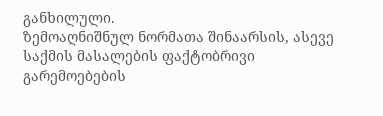განხილული.
ზემოაღნიშნულ ნორმათა შინაარსის, ასევე საქმის მასალების ფაქტობრივი გარემოებების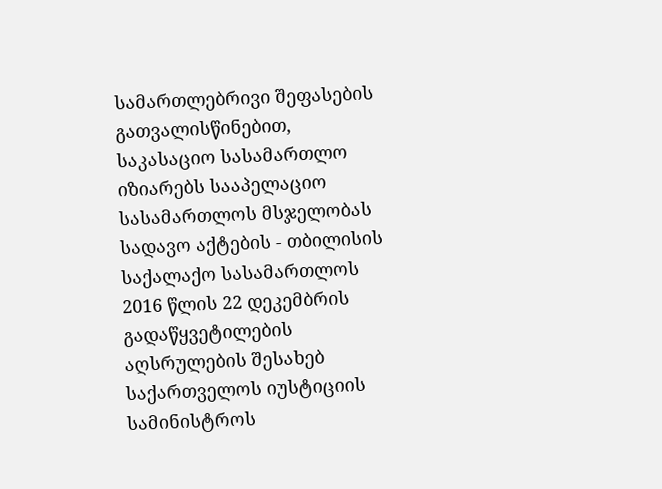სამართლებრივი შეფასების გათვალისწინებით, საკასაციო სასამართლო იზიარებს სააპელაციო სასამართლოს მსჯელობას სადავო აქტების - თბილისის საქალაქო სასამართლოს 2016 წლის 22 დეკემბრის გადაწყვეტილების აღსრულების შესახებ საქართველოს იუსტიციის სამინისტროს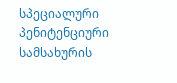სპეციალური პენიტენციური სამსახურის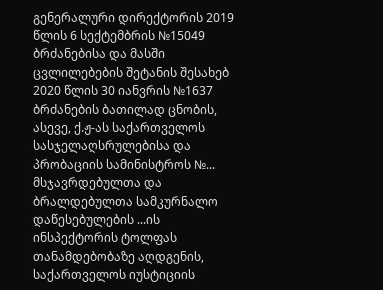გენერალური დირექტორის 2019 წლის 6 სექტემბრის №15049 ბრძანებისა და მასში ცვლილებების შეტანის შესახებ 2020 წლის 30 იანვრის №1637 ბრძანების ბათილად ცნობის, ასევე, ქ.ჟ-ას საქართველოს სასჯელაღსრულებისა და პრობაციის სამინისტროს №... მსჯავრდებულთა და ბრალდებულთა სამკურნალო დაწესებულების ...ის ინსპექტორის ტოლფას თანამდებობაზე აღდგენის, საქართველოს იუსტიციის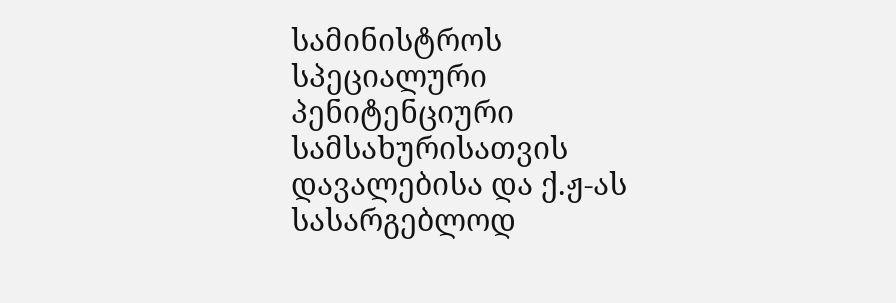სამინისტროს სპეციალური პენიტენციური სამსახურისათვის დავალებისა და ქ.ჟ-ას სასარგებლოდ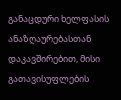განაცდური ხელფასის ანაზღაურებასთან დაკავშირებით, მისი გათავისუფლების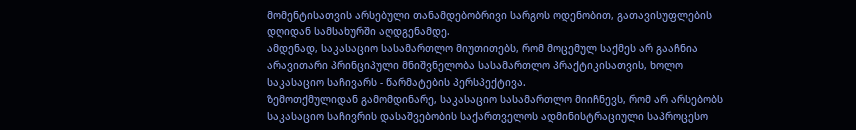მომენტისათვის არსებული თანამდებობრივი სარგოს ოდენობით, გათავისუფლების დღიდან სამსახურში აღდგენამდე.
ამდენად, საკასაციო სასამართლო მიუთითებს, რომ მოცემულ საქმეს არ გააჩნია არავითარი პრინციპული მნიშვნელობა სასამართლო პრაქტიკისათვის, ხოლო საკასაციო საჩივარს - წარმატების პერსპექტივა.
ზემოთქმულიდან გამომდინარე, საკასაციო სასამართლო მიიჩნევს, რომ არ არსებობს საკასაციო საჩივრის დასაშვებობის საქართველოს ადმინისტრაციული საპროცესო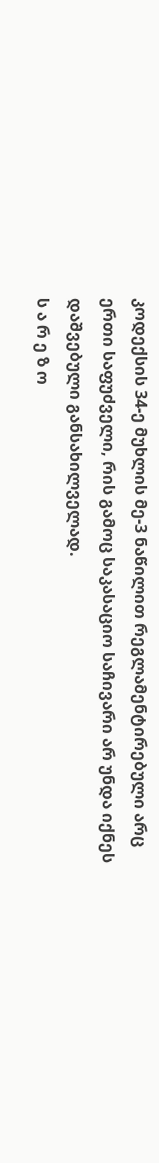კოდექსის 34-ე მუხლის მე-3 ნაწილით რეგლამენტირებული არც ერთი საფუძველი, რის გამოც საკასაციო საჩივარი არ უნდა იქნეს დაშვებული განსახილველად.
ს ა რ ე ზ ო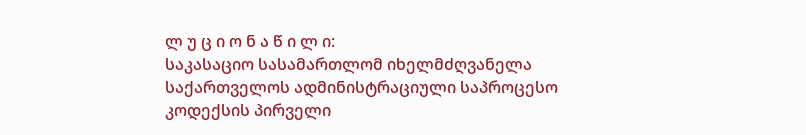ლ უ ც ი ო ნ ა წ ი ლ ი:
საკასაციო სასამართლომ იხელმძღვანელა საქართველოს ადმინისტრაციული საპროცესო კოდექსის პირველი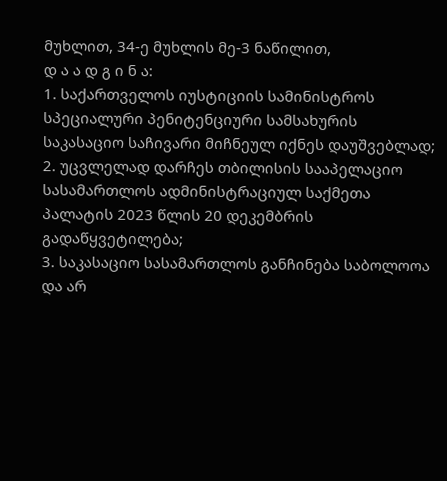მუხლით, 34-ე მუხლის მე-3 ნაწილით,
დ ა ა დ გ ი ნ ა:
1. საქართველოს იუსტიციის სამინისტროს სპეციალური პენიტენციური სამსახურის საკასაციო საჩივარი მიჩნეულ იქნეს დაუშვებლად;
2. უცვლელად დარჩეს თბილისის სააპელაციო სასამართლოს ადმინისტრაციულ საქმეთა პალატის 2023 წლის 20 დეკემბრის გადაწყვეტილება;
3. საკასაციო სასამართლოს განჩინება საბოლოოა და არ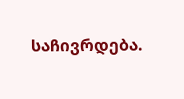საჩივრდება.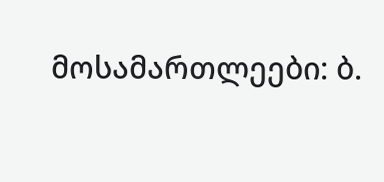მოსამართლეები: ბ.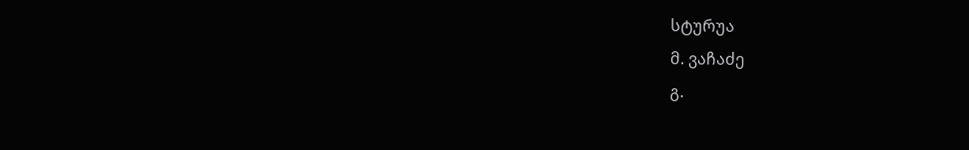სტურუა
მ. ვაჩაძე
გ.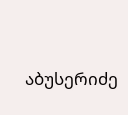აბუსერიძე